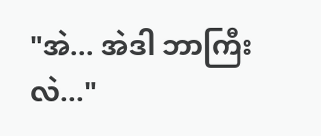"အဲ... အဲဒါ ဘာကြီးလဲ..."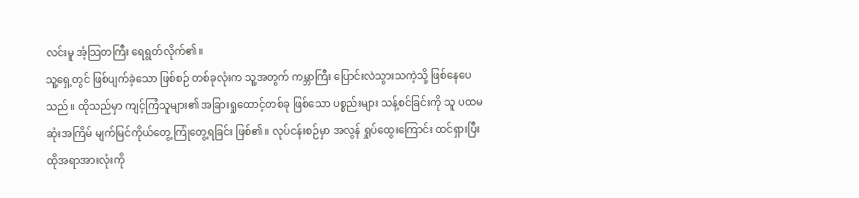လင်းမူ အံ့သြတကြီး ရေရွတ်လိုက်၏။
သူ့ရှေ့တွင် ဖြစ်ပျက်ခဲ့သော ဖြစ်စဉ် တစ်ခုလုံးက သူ့အတွက် ကမ္ဘာကြီး ပြောင်းလဲသွားသကဲ့သို့ ဖြစ်နေပေသည်။ ထိုသည်မှာ ကျင့်ကြံသူများ၏ အခြားရှုထောင့်တစ်ခု ဖြစ်သော ပစ္စည်းများ သန့်စင်ခြင်းကို သူ ပထမဆုံးအကြိမ် မျက်မြင်ကိုယ်တွေ့ ကြုံတွေ့ရခြင်း ဖြစ်၏။ လုပ်ငန်းစဉ်မှာ အလွန် ရှုပ်ထွေးကြောင်း ထင်ရှားပြီး ထိုအရာအားလုံးကို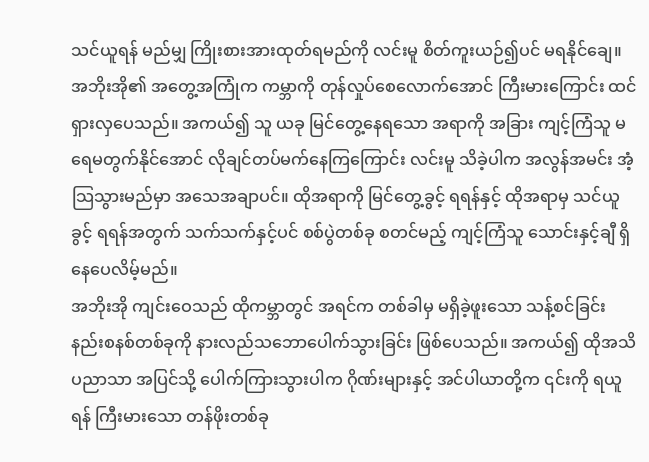သင်ယူရန် မည်မျှ ကြိုးစားအားထုတ်ရမည်ကို လင်းမူ စိတ်ကူးယဉ်၍ပင် မရနိုင်ချေ။
အဘိုးအို၏ အတွေ့အကြုံက ကမ္ဘာကို တုန်လှုပ်စေလောက်အောင် ကြီးမားကြောင်း ထင်ရှားလှပေသည်။ အကယ်၍ သူ ယခု မြင်တွေ့နေရသော အရာကို အခြား ကျင့်ကြံသူ မရေမတွက်နိုင်အောင် လိုချင်တပ်မက်နေကြကြောင်း လင်းမူ သိခဲ့ပါက အလွန်အမင်း အံ့သြသွားမည်မှာ အသေအချာပင်။ ထိုအရာကို မြင်တွေ့ခွင့် ရရန်နှင့် ထိုအရာမှ သင်ယူခွင့် ရရန်အတွက် သက်သက်နှင့်ပင် စစ်ပွဲတစ်ခု စတင်မည့် ကျင့်ကြံသူ သောင်းနှင့်ချီ ရှိနေပေလိမ့်မည်။
အဘိုးအို ကျင်းဝေသည် ထိုကမ္ဘာတွင် အရင်က တစ်ခါမှ မရှိခဲ့ဖူးသော သန့်စင်ခြင်း နည်းစနစ်တစ်ခုကို နားလည်သဘောပေါက်သွားခြင်း ဖြစ်ပေသည်။ အကယ်၍ ထိုအသိပညာသာ အပြင်သို့ ပေါက်ကြားသွားပါက ဂိုဏ်းများနှင့် အင်ပါယာတို့က ၎င်းကို ရယူရန် ကြီးမားသော တန်ဖိုးတစ်ခု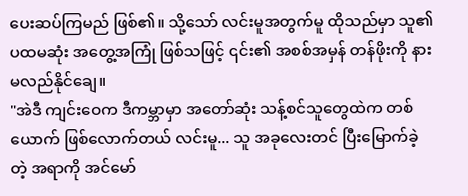ပေးဆပ်ကြမည် ဖြစ်၏။ သို့သော် လင်းမူအတွက်မူ ထိုသည်မှာ သူ၏ ပထမဆုံး အတွေ့အကြုံ ဖြစ်သဖြင့် ၎င်း၏ အစစ်အမှန် တန်ဖိုးကို နားမလည်နိုင်ချေ။
"အဲဒီ ကျင်းဝေက ဒီကမ္ဘာမှာ အတော်ဆုံး သန့်စင်သူတွေထဲက တစ်ယောက် ဖြစ်လောက်တယ် လင်းမူ... သူ အခုလေးတင် ပြီးမြောက်ခဲ့တဲ့ အရာကို အင်မော်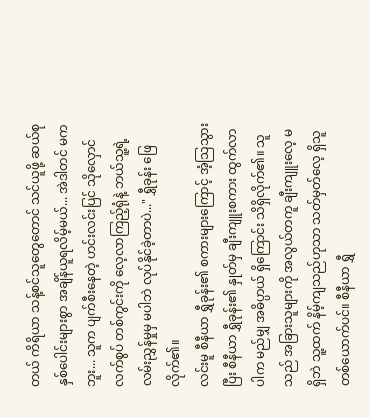တယ် ကိရိယာ သန့်စင်သူတွေတောင် သင်ယူဖို့ ဆယ်စုနှစ်ပေါင်းများစွာ အချိန်ယူရလိမ့်မယ်... အဲဒါတင် မကဘူး... သူက ပျက်စီးနေတဲ့ ဟင်းလင်းပြင် သိုလှောင်လက်စွပ် တစ်ကွင်းကို လေ့လာကြည့်ရုံနဲ့ ဘယ်သူ့ရဲ့ လမ်းညွှန်မှုမှ မပါဘဲ လုပ်နိုင်ခဲ့တာပဲ..." ရွှီခုန်း ဖြေလိုက်၏။
လင်းမူ စီနီယာ ရွှီခုန်း၏ စကားများကြောင့် အံ့သြသွားပြီး စီနီယာ ရွှီခုန်း၏ နှုတ်မှ ချီးကျူးစကား ထွက်လာပါက မည်မျှ အဓိပ္ပာယ် ရှိကြောင်း သိရှိလိုက်၏။ သူသည် အခြားသူများကို အလွယ်တကူ ချီးကျူးလေ့ မရှိဘဲ သူ့ထက် နိမ့်ကျသည်ဟုသာ သတ်မှတ်လေ့ ရှိသူ တစ်ယောက်ပင်။ စီနီယာ ရွှီ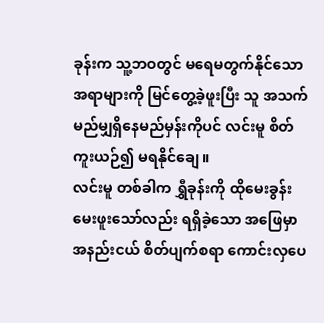ခုန်းက သူ့ဘဝတွင် မရေမတွက်နိုင်သော အရာများကို မြင်တွေ့ခဲ့ဖူးပြီး သူ အသက် မည်မျှရှိနေမည်မှန်းကိုပင် လင်းမူ စိတ်ကူးယဉ်၍ မရနိုင်ချေ။
လင်းမူ တစ်ခါက ရွှီခုန်းကို ထိုမေးခွန်း မေးဖူးသော်လည်း ရရှိခဲ့သော အဖြေမှာ အနည်းငယ် စိတ်ပျက်စရာ ကောင်းလှပေ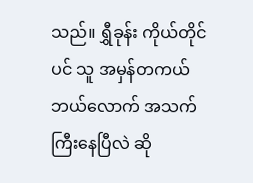သည်။ ရွှီခုန်း ကိုယ်တိုင်ပင် သူ အမှန်တကယ် ဘယ်လောက် အသက်ကြီးနေပြီလဲ ဆို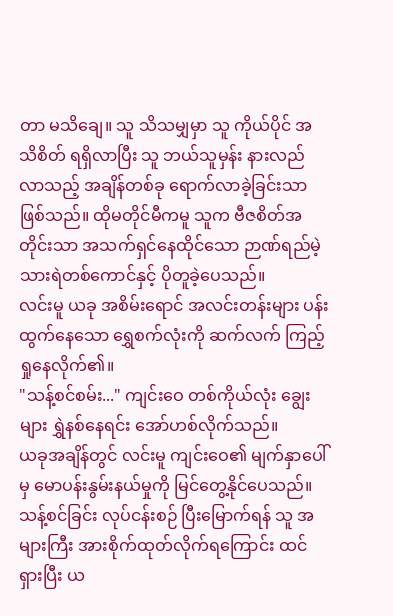တာ မသိချေ။ သူ သိသမျှမှာ သူ ကိုယ်ပိုင် အသိစိတ် ရရှိလာပြီး သူ ဘယ်သူမှန်း နားလည်လာသည့် အချိန်တစ်ခု ရောက်လာခဲ့ခြင်းသာ ဖြစ်သည်။ ထိုမတိုင်မီကမူ သူက ဗီဇစိတ်အတိုင်းသာ အသက်ရှင်နေထိုင်သော ဉာဏ်ရည်မဲ့ သားရဲတစ်ကောင်နှင့် ပိုတူခဲ့ပေသည်။
လင်းမူ ယခု အစိမ်းရောင် အလင်းတန်းများ ပန်းထွက်နေသော ရွှေစက်လုံးကို ဆက်လက် ကြည့်ရှုနေလိုက်၏။
"သန့်စင်စမ်း..." ကျင်းဝေ တစ်ကိုယ်လုံး ချွေးများ ရွှဲနစ်နေရင်း အော်ဟစ်လိုက်သည်။
ယခုအချိန်တွင် လင်းမူ ကျင်းဝေ၏ မျက်နှာပေါ်မှ မောပန်းနွမ်းနယ်မှုကို မြင်တွေ့နိုင်ပေသည်။ သန့်စင်ခြင်း လုပ်ငန်းစဉ် ပြီးမြောက်ရန် သူ အများကြီး အားစိုက်ထုတ်လိုက်ရကြောင်း ထင်ရှားပြီး ယ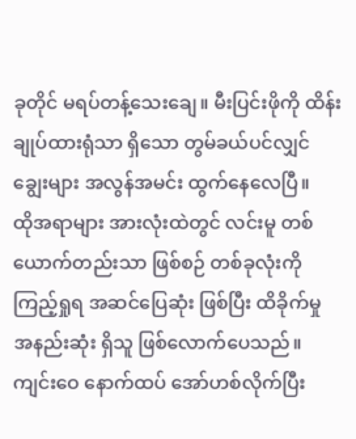ခုတိုင် မရပ်တန့်သေးချေ။ မီးပြင်းဖိုကို ထိန်းချုပ်ထားရုံသာ ရှိသော တွမ်ခယ်ပင်လျှင် ချွေးများ အလွန်အမင်း ထွက်နေလေပြီ။
ထိုအရာများ အားလုံးထဲတွင် လင်းမူ တစ်ယောက်တည်းသာ ဖြစ်စဉ် တစ်ခုလုံးကို ကြည့်ရှုရ အဆင်ပြေဆုံး ဖြစ်ပြီး ထိခိုက်မှု အနည်းဆုံး ရှိသူ ဖြစ်လောက်ပေသည်။
ကျင်းဝေ နောက်ထပ် အော်ဟစ်လိုက်ပြီး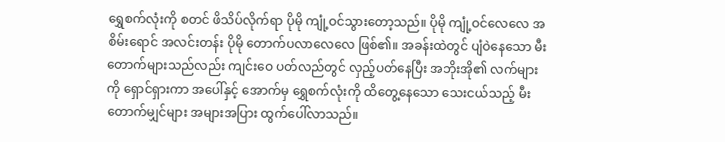ရွှေစက်လုံးကို စတင် ဖိသိပ်လိုက်ရာ ပိုမို ကျုံ့ဝင်သွားတော့သည်။ ပိုမို ကျုံ့ဝင်လေလေ အစိမ်းရောင် အလင်းတန်း ပိုမို တောက်ပလာလေလေ ဖြစ်၏။ အခန်းထဲတွင် ပျံဝဲနေသော မီးတောက်များသည်လည်း ကျင်းဝေ ပတ်လည်တွင် လှည့်ပတ်နေပြီး အဘိုးအို၏ လက်များကို ရှောင်ရှားကာ အပေါ်နှင့် အောက်မှ ရွှေစက်လုံးကို ထိတွေ့နေသော သေးငယ်သည့် မီးတောက်မျှင်များ အများအပြား ထွက်ပေါ်လာသည်။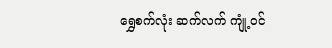ရွှေစက်လုံး ဆက်လက် ကျုံ့ဝင်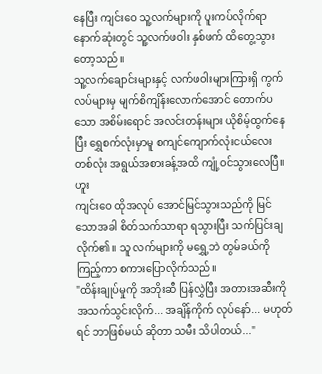နေပြီး ကျင်းဝေ သူ့လက်များကို ပူးကပ်လိုက်ရာ နောက်ဆုံးတွင် သူ့လက်ဖဝါး နှစ်ဖက် ထိတွေ့သွားတော့သည်။
သူ့လက်ချောင်းများနှင့် လက်ဖဝါးများကြားရှိ ကွက်လပ်များမှ မျက်စိကျိန်းလောက်အောင် တောက်ပသော အစိမ်းရောင် အလင်းတန်းများ ယိုစိမ့်ထွက်နေပြီး ရွှေစက်လုံးမှာမူ စကျင်ကျောက်လုံးငယ်လေး တစ်လုံး အရွယ်အစားခန့်အထိ ကျုံ့ဝင်သွားလေပြီ။
ဟူး
ကျင်းဝေ ထိုအလုပ် အောင်မြင်သွားသည်ကို မြင်သောအခါ စိတ်သက်သာရာ ရသွားပြီး သက်ပြင်းချလိုက်၏။ သူ လက်များကို မရွှေ့ဘဲ တွမ်ခယ်ကို ကြည့်ကာ စကားပြောလိုက်သည်။
"ထိန်းချုပ်မှုကို အဘိုးဆီ ပြန်လွှဲပြီး အတားအဆီးကို အသက်သွင်းလိုက်... အချိန်ကိုက် လုပ်နော်... မဟုတ်ရင် ဘာဖြစ်မယ် ဆိုတာ သမီး သိပါတယ်..."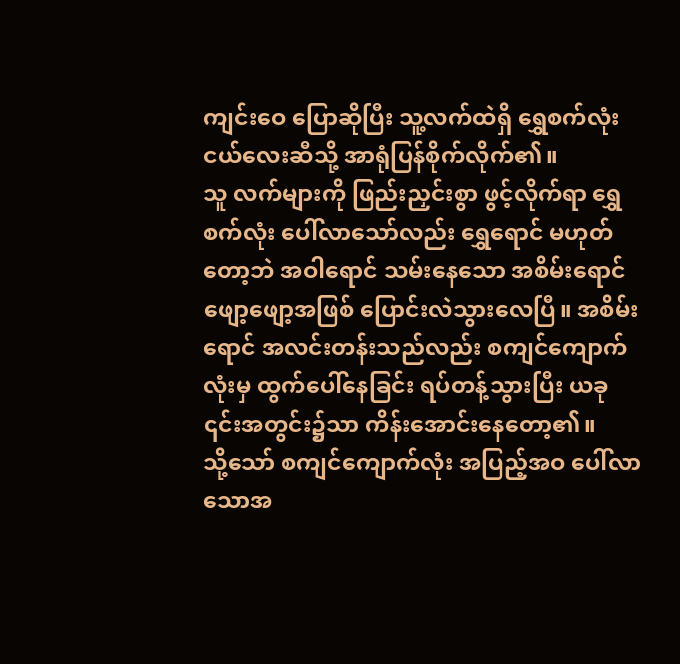ကျင်းဝေ ပြောဆိုပြီး သူ့လက်ထဲရှိ ရွှေစက်လုံးငယ်လေးဆီသို့ အာရုံပြန်စိုက်လိုက်၏။
သူ လက်များကို ဖြည်းညှင်းစွာ ဖွင့်လိုက်ရာ ရွှေစက်လုံး ပေါ်လာသော်လည်း ရွှေရောင် မဟုတ်တော့ဘဲ အဝါရောင် သမ်းနေသော အစိမ်းရောင်ဖျော့ဖျော့အဖြစ် ပြောင်းလဲသွားလေပြီ။ အစိမ်းရောင် အလင်းတန်းသည်လည်း စကျင်ကျောက်လုံးမှ ထွက်ပေါ်နေခြင်း ရပ်တန့်သွားပြီး ယခု ၎င်းအတွင်း၌သာ ကိန်းအောင်းနေတော့၏။
သို့သော် စကျင်ကျောက်လုံး အပြည့်အဝ ပေါ်လာသောအ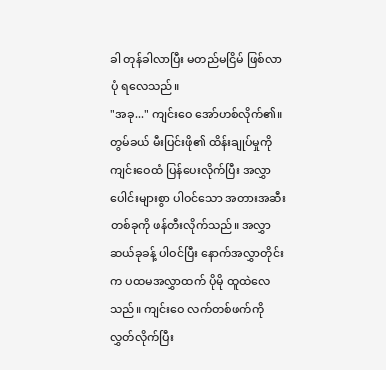ခါ တုန်ခါလာပြီး မတည်မငြိမ် ဖြစ်လာပုံ ရလေသည်။
"အခု..." ကျင်းဝေ အော်ဟစ်လိုက်၏။
တွမ်ခယ် မီးပြင်းဖို၏ ထိန်းချုပ်မှုကို ကျင်းဝေထံ ပြန်ပေးလိုက်ပြီး အလွှာပေါင်းများစွာ ပါဝင်သော အတားအဆီး တစ်ခုကို ဖန်တီးလိုက်သည်။ အလွှာဆယ်ခုခန့် ပါဝင်ပြီး နောက်အလွှာတိုင်းက ပထမအလွှာထက် ပိုမို ထူထဲလေသည်။ ကျင်းဝေ လက်တစ်ဖက်ကို လွှတ်လိုက်ပြီး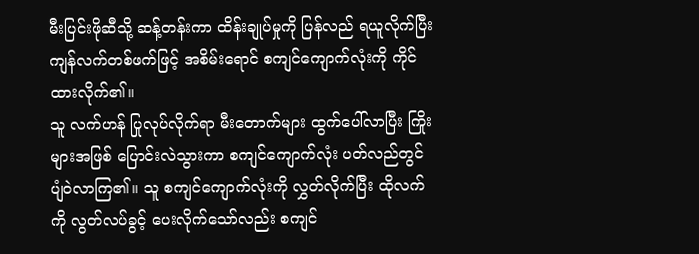မီးပြင်းဖိုဆီသို့ ဆန့်တန်းကာ ထိန်းချုပ်မှုကို ပြန်လည် ရယူလိုက်ပြီး ကျန်လက်တစ်ဖက်ဖြင့် အစိမ်းရောင် စကျင်ကျောက်လုံးကို ကိုင်ထားလိုက်၏။
သူ လက်ဟန် ပြုလုပ်လိုက်ရာ မီးတောက်များ ထွက်ပေါ်လာပြီး ကြိုးများအဖြစ် ပြောင်းလဲသွားကာ စကျင်ကျောက်လုံး ပတ်လည်တွင် ပျံဝဲလာကြ၏။ သူ စကျင်ကျောက်လုံးကို လွှတ်လိုက်ပြီး ထိုလက်ကို လွတ်လပ်ခွင့် ပေးလိုက်သော်လည်း စကျင်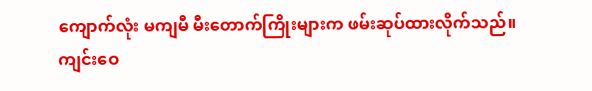ကျောက်လုံး မကျမီ မီးတောက်ကြိုးများက ဖမ်းဆုပ်ထားလိုက်သည်။
ကျင်းဝေ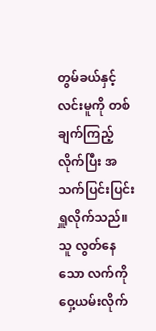တွမ်ခယ်နှင့် လင်းမူကို တစ်ချက်ကြည့်လိုက်ပြီး အသက်ပြင်းပြင်း ရှူလိုက်သည်။
သူ လွတ်နေသော လက်ကို ဝှေ့ယမ်းလိုက်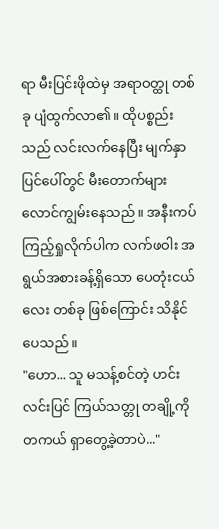ရာ မီးပြင်းဖိုထဲမှ အရာဝတ္ထု တစ်ခု ပျံထွက်လာ၏။ ထိုပစ္စည်းသည် လင်းလက်နေပြီး မျက်နှာပြင်ပေါ်တွင် မီးတောက်များ လောင်ကျွမ်းနေသည်။ အနီးကပ် ကြည့်ရှုလိုက်ပါက လက်ဖဝါး အရွယ်အစားခန့်ရှိသော ပေတုံးငယ်လေး တစ်ခု ဖြစ်ကြောင်း သိနိုင်ပေသည်။
"ဟော... သူ မသန့်စင်တဲ့ ဟင်းလင်းပြင် ကြယ်သတ္တု တချို့ကို တကယ် ရှာတွေ့ခဲ့တာပဲ..."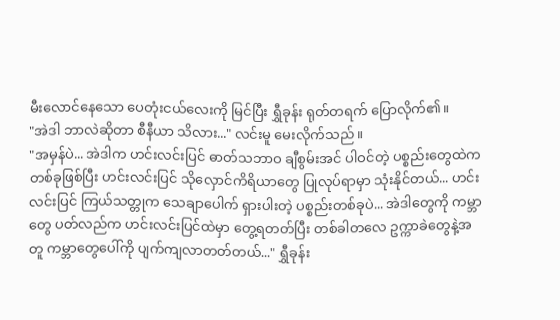မီးလောင်နေသော ပေတုံးငယ်လေးကို မြင်ပြီး ရွှီခုန်း ရုတ်တရက် ပြောလိုက်၏။
"အဲဒါ ဘာလဲဆိုတာ စီနီယာ သိလား..." လင်းမူ မေးလိုက်သည်။
"အမှန်ပဲ... အဲဒါက ဟင်းလင်းပြင် ဓာတ်သဘာဝ ချီစွမ်းအင် ပါဝင်တဲ့ ပစ္စည်းတွေထဲက တစ်ခုဖြစ်ပြီး ဟင်းလင်းပြင် သိုလှောင်ကိရိယာတွေ ပြုလုပ်ရာမှာ သုံးနိုင်တယ်... ဟင်းလင်းပြင် ကြယ်သတ္တုက သေချာပေါက် ရှားပါးတဲ့ ပစ္စည်းတစ်ခုပဲ... အဲဒါတွေကို ကမ္ဘာတွေ ပတ်လည်က ဟင်းလင်းပြင်ထဲမှာ တွေ့ရတတ်ပြီး တစ်ခါတလေ ဥက္ကာခဲတွေနဲ့အတူ ကမ္ဘာတွေပေါ်ကို ပျက်ကျလာတတ်တယ်..." ရွှီခုန်း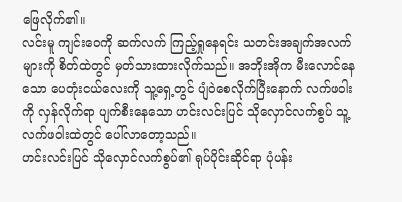ဖြေလိုက်၏။
လင်းမူ ကျင်းဝေကို ဆက်လက် ကြည့်ရှုနေရင်း သတင်းအချက်အလက်များကို စိတ်ထဲတွင် မှတ်သားထားလိုက်သည်။ အဘိုးအိုက မီးလောင်နေသော ပေတုံးငယ်လေးကို သူ့ရှေ့တွင် ပျံဝဲစေလိုက်ပြီးနောက် လက်ဖဝါးကို လှန်လိုက်ရာ ပျက်စီးနေသော ဟင်းလင်းပြင် သိုလှောင်လက်စွပ် သူ့လက်ဖဝါးထဲတွင် ပေါ်လာတော့သည်။
ဟင်းလင်းပြင် သိုလှောင်လက်စွပ်၏ ရုပ်ပိုင်းဆိုင်ရာ ပုံပန်း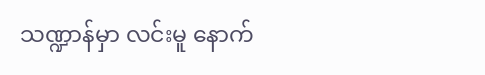သဏ္ဍာန်မှာ လင်းမူ နောက်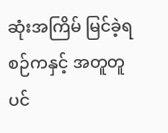ဆုံးအကြိမ် မြင်ခဲ့ရစဉ်ကနှင့် အတူတူပင်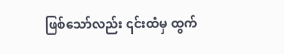ဖြစ်သော်လည်း ၎င်းထံမှ ထွက်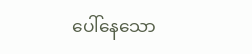ပေါ်နေသော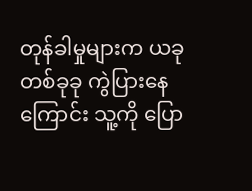တုန်ခါမှုများက ယခု တစ်ခုခု ကွဲပြားနေကြောင်း သူ့ကို ပြော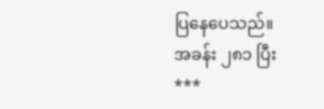ပြနေပေသည်။
အခန်း ၂၈၁ ပြီး
***